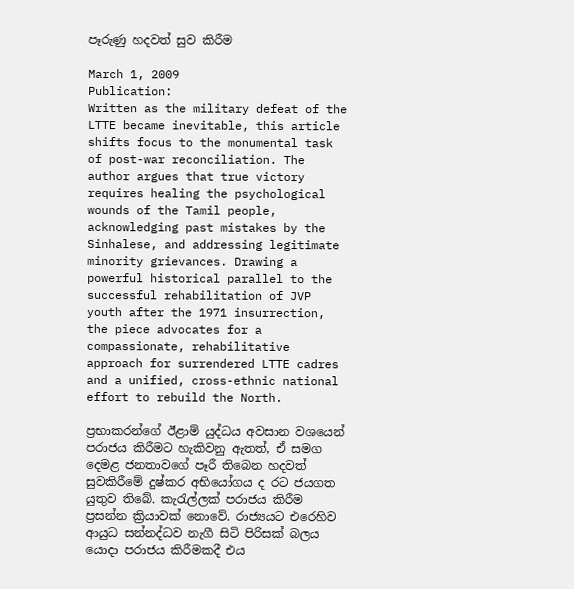පෑරුණු හදවත් සුව කිරීම

March 1, 2009
Publication:
Written as the military defeat of the LTTE became inevitable, this article shifts focus to the monumental task of post-war reconciliation. The author argues that true victory requires healing the psychological wounds of the Tamil people, acknowledging past mistakes by the Sinhalese, and addressing legitimate minority grievances. Drawing a powerful historical parallel to the successful rehabilitation of JVP youth after the 1971 insurrection, the piece advocates for a compassionate, rehabilitative approach for surrendered LTTE cadres and a unified, cross-ethnic national effort to rebuild the North.

ප්‍රභාකරන්ගේ ඊළාම් යුද්ධය අවසාන වශයෙන් පරාජය කිරීමට හැකිවනු ඇතත්, ඒ සමග දෙමළ ජනතාවගේ පෑරී තිබෙන හදවත් සුවකිරීමේ දුෂ්කර අභියෝගය ද රට ජයගත යුතුව තිබේ. කැරැල්ලක් පරාජය කිරීම ප්‍රසන්න ක්‍රියාවක් නොවේ. රාජ්‍යයට එරෙහිව ආයුධ සන්නද්ධව නැගී සිටි පිරිසක් බලය යොදා පරාජය කිරීමකදී එය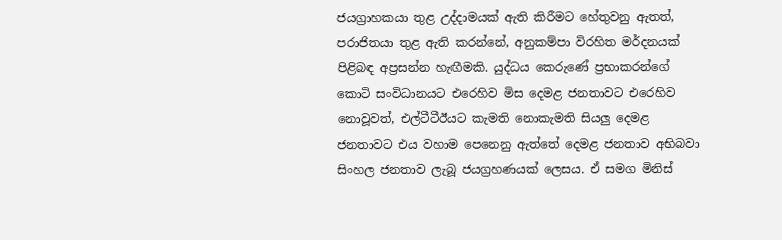ජයග්‍රාහකයා තුළ උද්දාමයක් ඇති කිරීමට හේතුවනු ඇතත්, පරාජිතයා තුළ ඇති කරන්නේ, අනුකම්පා විරහිත මර්දනයක් පිළිබඳ අප්‍රසන්න හැඟීමකි. යුද්ධය කෙරුණේ ප්‍රභාකරන්ගේ කොටි සංවිධානයට එරෙහිව මිස දෙමළ ජනතාවට එරෙහිව නොවූවත්, එල්ටීටීඊයට කැමති නොකැමති සියලු දෙමළ ජනතාවට එය වහාම පෙනෙනු ඇත්තේ දෙමළ ජනතාව අභිබවා සිංහල ජනතාව ලැබූ ජයග්‍රහණයක් ලෙසය. ඒ සමග මිනිස්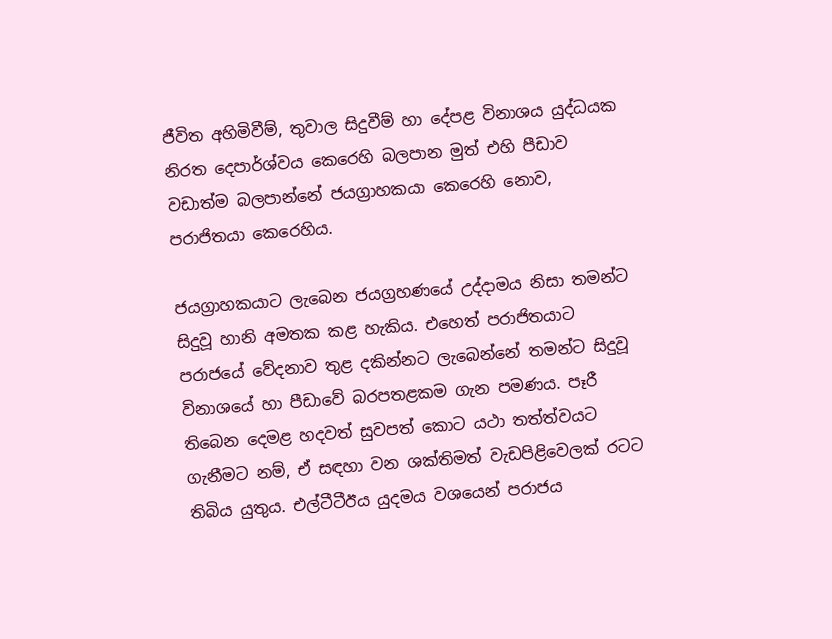ජීවිත අහිමිවීම්, තුවාල සිදුවීම් හා දේපළ විනාශය යුද්ධයක නිරත දෙපාර්ශ්වය කෙරෙහි බලපාන මුත් එහි පීඩාව වඩාත්ම බලපාන්නේ ජයග්‍රාහකයා කෙරෙහි නොව, පරාජිතයා කෙරෙහිය.

ජයග්‍රාහකයාට ලැබෙන ජයග්‍රහණයේ උද්දාමය නිසා තමන්ට සිදුවූ හානි අමතක කළ හැකිය. එහෙත් පරාජිතයාට පරාජයේ වේදනාව තුළ දකින්නට ලැබෙන්නේ තමන්ට සිදුවූ විනාශයේ හා පීඩාවේ බරපතළකම ගැන පමණය. පෑරී තිබෙන දෙමළ හදවත් සුවපත් කොට යථා තත්ත්වයට ගැනීමට නම්, ඒ සඳහා වන ශක්තිමත් වැඩපිළිවෙලක් රටට තිබිය යුතුය. එල්ටීටීඊය යුදමය වශයෙන් පරාජය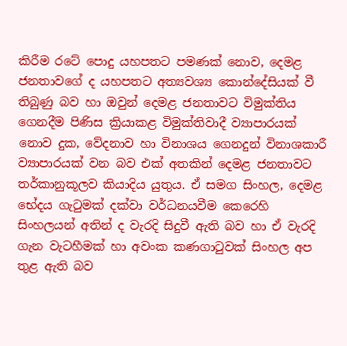කිරීම රටේ පොදු යහපතට පමණක් නොව, දෙමළ ජනතාවගේ ද යහපතට අත්‍යවශ්‍ය කොන්දේසියක් වී තිබුණු බව හා ඔවුන් දෙමළ ජනතාවට විමුක්තිය ගෙනදීම පිණිස ක්‍රියාකළ විමුක්තිවාදී ව්‍යාපාරයක් නොව දුක, වේදනාව හා විනාශය ගෙනදුන් විනාශකාරී ව්‍යාපාරයක් වන බව එක් අතකින් දෙමළ ජනතාවට තර්කානුකූලව කියාදිය යුතුය. ඒ සමග සිංහල, දෙමළ භේදය ගැටුමක් දක්වා වර්ධනයවීම කෙරෙහි සිංහලයන් අතින් ද වැරදි සිදුවී ඇති බව හා ඒ වැරදි ගැන වැටහීමක් හා අවංක කණගාටුවක් සිංහල අප තුළ ඇති බව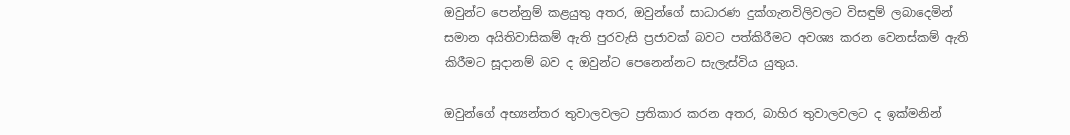ඔවුන්ට පෙන්නුම් කළයුතු අතර, ඔවුන්ගේ සාධාරණ දුක්ගැනවිලිවලට විසඳුම් ලබාදෙමින් සමාන අයිතිවාසිකම් ඇති පුරවැසි ප්‍රජාවක් බවට පත්කිරීමට අවශ්‍ය කරන වෙනස්කම් ඇති කිරීමට සූදානම් බව ද ඔවුන්ට පෙනෙන්නට සැලැස්විය යුතුය.

ඔවුන්ගේ අභ්‍යන්තර තුවාලවලට ප්‍රතිකාර කරන අතර, බාහිර තුවාලවලට ද ඉක්මනින්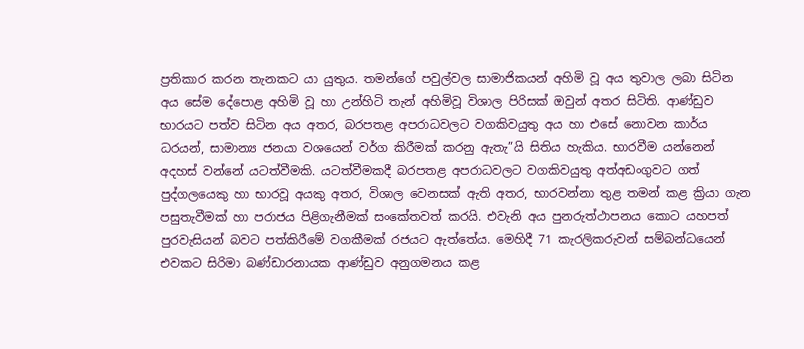ප්‍රතිකාර කරන තැනකට යා යුතුය. තමන්ගේ පවුල්වල සාමාජිකයන් අහිමි වූ අය තුවාල ලබා සිටින අය සේම දේපොළ අහිමි වූ හා උන්හිටි තැන් අහිමිවූ විශාල පිරිසක් ඔවුන් අතර සිටිති. ආණ්ඩුව භාරයට පත්ව සිටින අය අතර, බරපතළ අපරාධවලට වගකිවයුතු අය හා එසේ නොවන කාර්ය ධරයන්, සාමාන්‍ය ජනයා වශයෙන් වර්ග කිරීමක් කරනු ඇතැ”යි සිතිය හැකිය. භාරවීම යන්නෙන් අදහස් වන්නේ යටත්වීමකි. යටත්වීමකදී බරපතළ අපරාධවලට වගකිවයුතු අත්අඩංගුවට ගත් පුද්ගලයෙකු හා භාරවූ අයකු අතර, විශාල වෙනසක් ඇති අතර, භාරවන්නා තුළ තමන් කළ ක්‍රියා ගැන පසුතැවීමක් හා පරාජය පිළිගැනීමක් සංකේතවත් කරයි. එවැනි අය පුනරුත්ථාපනය කොට යහපත් පුරවැසියන් බවට පත්කිරීමේ වගකීමක් රජයට ඇත්තේය. මෙහිදී 71 කැරලිකරුවන් සම්බන්ධයෙන් එවකට සිරිමා බණ්ඩාරනායක ආණ්ඩුව අනුගමනය කළ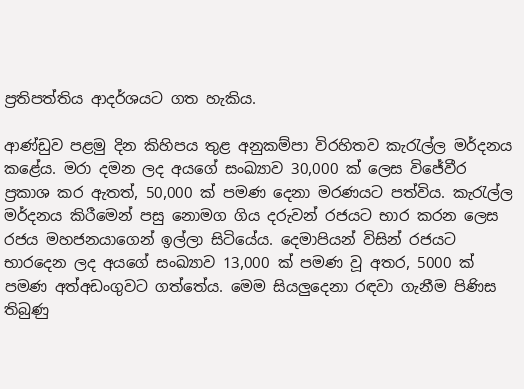ප්‍රතිපත්තිය ආදර්ශයට ගත හැකිය.

ආණ්ඩුව පළමු දින කිහිපය තුළ අනුකම්පා විරහිතව කැරැල්ල මර්දනය කළේය. මරා දමන ලද අයගේ සංඛ්‍යාව 30,000 ක් ලෙස විජේවීර ප්‍රකාශ කර ඇතත්, 50,000 ක් පමණ දෙනා මරණයට පත්විය. කැරැල්ල මර්දනය කිරීමෙන් පසු නොමග ගිය දරුවන් රජයට භාර කරන ලෙස රජය මහජනයාගෙන් ඉල්ලා සිටියේය. දෙමාපියන් විසින් රජයට භාරදෙන ලද අයගේ සංඛ්‍යාව 13,000 ක් පමණ වූ අතර, 5000 ක් පමණ අත්අඩංගුවට ගත්තේය. මෙම සියලුදෙනා රඳවා ගැනීම පිණිස තිබුණු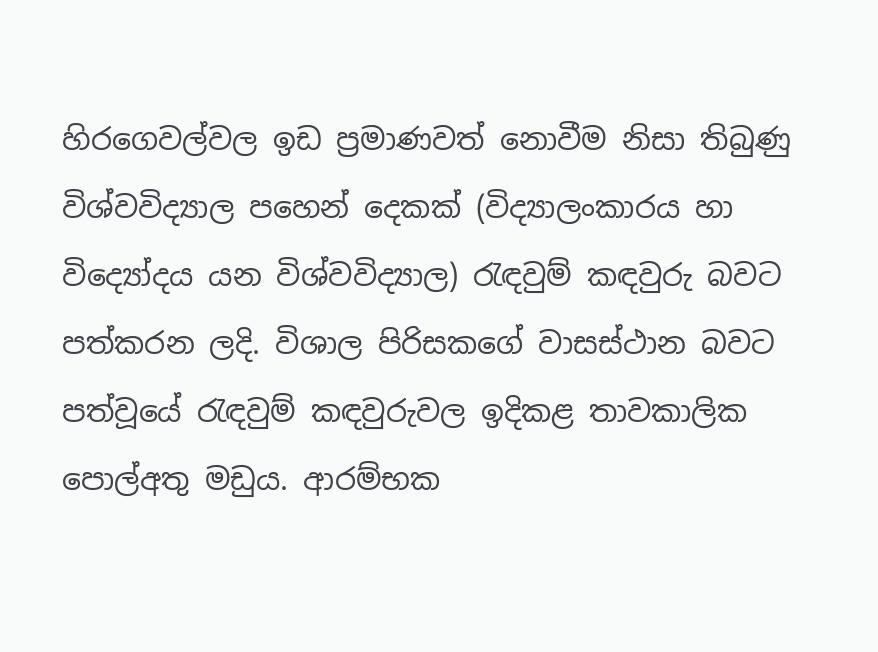හිරගෙවල්වල ඉඩ ප්‍රමාණවත් නොවීම නිසා තිබුණු විශ්වවිද්‍යාල පහෙන් දෙකක් (විද්‍යාලංකාරය හා විද්‍යෝදය යන විශ්වවිද්‍යාල) රැඳවුම් කඳවුරු බවට පත්කරන ලදි. විශාල පිරිසකගේ වාසස්ථාන බවට පත්වූයේ රැඳවුම් කඳවුරුවල ඉදිකළ තාවකාලික පොල්අතු මඩුය. ආරම්භක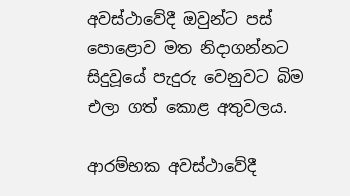අවස්ථාවේදී ඔවුන්ට පස් පොළොව මත නිදාගන්නට සිදුවූයේ පැදුරු වෙනුවට බිම එලා ගත් කොළ අතුවලය.

ආරම්භක අවස්ථාවේදී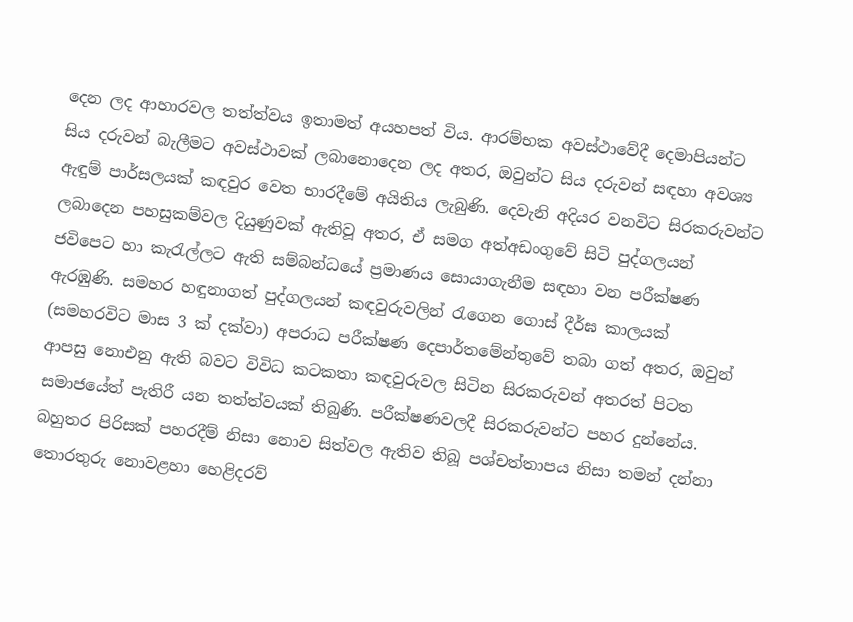දෙන ලද ආහාරවල තත්ත්වය ඉතාමත් අයහපත් විය. ආරම්භක අවස්ථාවේදී දෙමාපියන්ට සිය දරුවන් බැලීමට අවස්ථාවක් ලබානොදෙන ලද අතර, ඔවුන්ට සිය දරුවන් සඳහා අවශ්‍ය ඇඳුම් පාර්සලයක් කඳවුර වෙත භාරදීමේ අයිතිය ලැබුණි. දෙවැනි අදියර වනවිට සිරකරුවන්ට ලබාදෙන පහසුකම්වල දියුණුවක් ඇතිවූ අතර, ඒ සමග අත්අඩංගුවේ සිටි පුද්ගලයන් ජවිපෙට හා කැරැල්ලට ඇති සම්බන්ධයේ ප්‍රමාණය සොයාගැනීම සඳහා වන පරීක්ෂණ ඇරඹුණි. සමහර හඳුනාගත් පුද්ගලයන් කඳවුරුවලින් රැගෙන ගොස් දීර්ඝ කාලයක් (සමහරවිට මාස 3 ක් දක්වා) අපරාධ පරීක්ෂණ දෙපාර්තමේන්තුවේ තබා ගත් අතර, ඔවුන් ආපසු නොඑනු ඇති බවට විවිධ කටකතා කඳවුරුවල සිටින සිරකරුවන් අතරත් පිටත සමාජයේත් පැතිරී යන තත්ත්වයක් තිබුණි. පරීක්ෂණවලදී සිරකරුවන්ට පහර දුන්නේය. බහුතර පිරිසක් පහරදීම් නිසා නොව සිත්වල ඇතිව තිබූ පශ්චත්තාපය නිසා තමන් දන්නා තොරතුරු නොවළහා හෙළිදරව්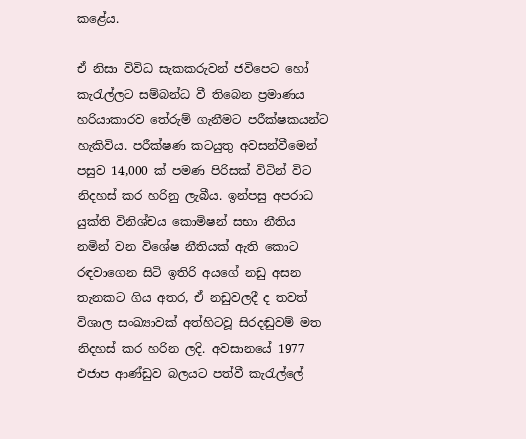කළේය.

ඒ නිසා විවිධ සැකකරුවන් ජවිපෙට හෝ කැරැල්ලට සම්බන්ධ වී තිබෙන ප්‍රමාණය හරියාකාරව තේරුම් ගැනීමට පරීක්ෂකයන්ට හැකිවිය. පරීක්ෂණ කටයුතු අවසන්වීමෙන් පසුව 14,000 ක් පමණ පිරිසක් විටින් විට නිදහස් කර හරිනු ලැබීය. ඉන්පසු අපරාධ යුක්ති විනිශ්චය කොමිෂන් සභා නීතිය නමින් වන විශේෂ නීතියක් ඇති කොට රඳවාගෙන සිටි ඉතිරි අයගේ නඩු අසන තැනකට ගිය අතර, ඒ නඩුවලදී ද තවත් විශාල සංඛ්‍යාවක් අත්හිටවූ සිරදඬුවම් මත නිදහස් කර හරින ලදි. අවසානයේ 1977 එජාප ආණ්ඩුව බලයට පත්වී කැරැල්ලේ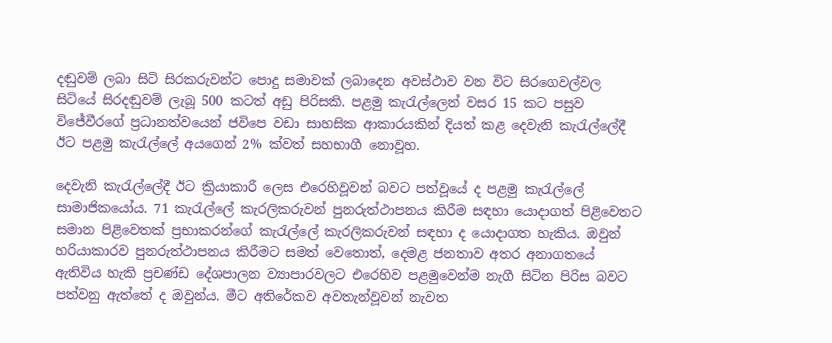දඬුවම් ලබා සිටි සිරකරුවන්ට පොදු සමාවක් ලබාදෙන අවස්ථාව වන විට සිරගෙවල්වල සිටියේ සිරදඬුවම් ලැබූ 500 කටත් අඩු පිරිසකි. පළමු කැරැල්ලෙන් වසර 15 කට පසුව විජේවීරගේ ප්‍රධානත්වයෙන් ජවිපෙ වඩා සාහසික ආකාරයකින් දියත් කළ දෙවැනි කැරැල්ලේදී ඊට පළමු කැරැල්ලේ අයගෙන් 2% ක්වත් සහභාගී නොවූහ.

දෙවැනි කැරැල්ලේදී ඊට ක්‍රියාකාරී ලෙස එරෙහිවූවන් බවට පත්වූයේ ද පළමු කැරැල්ලේ සාමාජිකයෝය. 71 කැරැල්ලේ කැරලිකරුවන් පුනරුත්ථාපනය කිරීම සඳහා යොදාගත් පිළිවෙතට සමාන පිළිවෙතක් ප්‍රභාකරන්ගේ කැරැල්ලේ කැරලිකරුවන් සඳහා ද යොදාගත හැකිය. ඔවුන් හරියාකාරව පුනරුත්ථාපනය කිරීමට සමත් වෙතොත්, දෙමළ ජනතාව අතර අනාගතයේ ඇතිවිය හැකි ප්‍රචණ්ඩ දේශපාලන ව්‍යාපාරවලට එරෙහිව පළමුවෙන්ම නැගී සිටින පිරිස බවට පත්වනු ඇත්තේ ද ඔවුන්ය. මීට අතිරේකව අවතැන්වූවන් නැවත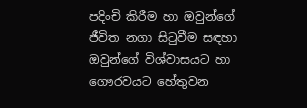පදිංචි කිරීම හා ඔවුන්ගේ ජීවිත නගා සිටුවීම සඳහා ඔවුන්ගේ විශ්වාසයට හා ගෞරවයට හේතුවන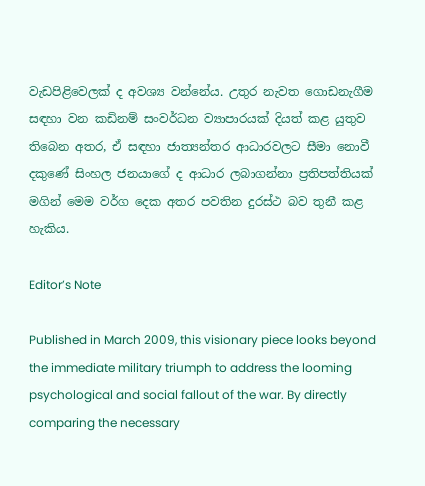වැඩපිළිවෙලක් ද අවශ්‍ය වන්නේය. උතුර නැවත ගොඩනැගීම සඳහා වන කඩිනම් සංවර්ධන ව්‍යාපාරයක් දියත් කළ යුතුව තිබෙන අතර, ඒ සඳහා ජාත්‍යන්තර ආධාරවලට සීමා නොවී දකුණේ සිංහල ජනයාගේ ද ආධාර ලබාගන්නා ප්‍රතිපත්තියක් මගින් මෙම වර්ග දෙක අතර පවතින දුරස්ථ බව තුනී කළ හැකිය.

Editor’s Note

Published in March 2009, this visionary piece looks beyond the immediate military triumph to address the looming psychological and social fallout of the war. By directly comparing the necessary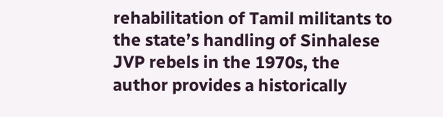rehabilitation of Tamil militants to the state’s handling of Sinhalese JVP rebels in the 1970s, the author provides a historically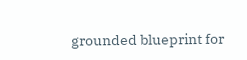grounded blueprint for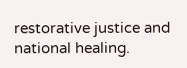restorative justice and national healing.